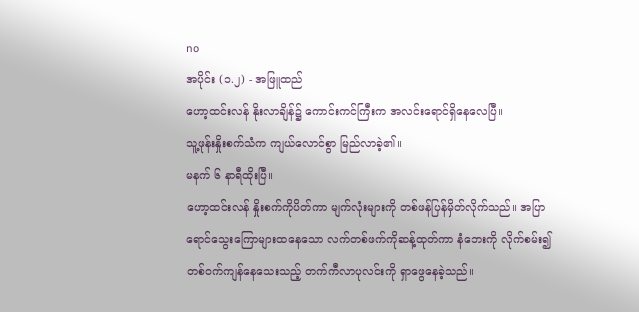no
အပိုင်း (၁.၂) - အဖြူထည်
ဟော့ထင်းလန် နိုးလာချိန်၌ ကောင်းကင်ကြီးက အလင်းရောင်ရှိနေလေပြီ။
သူ့ဖုန်းနှိုးစက်သံက ကျယ်လောင်စွာ မြည်လာခဲ့၏။
မနက် ၆ နာရီထိုးပြီ။
ဟော့ထင်းလန် နှိုးစက်ကိုပိတ်ကာ မျက်လုံးများကို တစ်ဖန်ပြန်မှိတ်လိုက်သည်။ အပြာရောင်သွေးကြောများထနေသော လက်တစ်ဖက်ကိုဆန့်ထုတ်ကာ နံဘေးကို လိုက်စမ်း၍ တစ်ဝက်ကျန်နေသေးသည့် တက်ကီလာပုလင်းကို ရှာဖွေနေခဲ့သည်။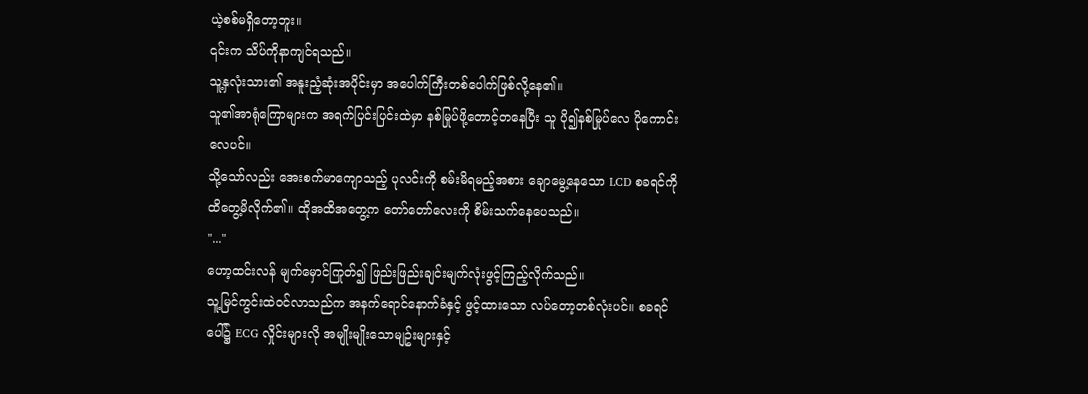ယဲ့စစ်မရှိတော့ဘူး။
၎င်းက သိပ်ကိုနာကျင်ရသည်။
သူ့နှလုံးသား၏ အနူးညံ့ဆုံးအပိုင်းမှာ အပေါက်ကြီးတစ်ပေါက်ဖြစ်လို့နေ၏။
သူ၏အာရုံကြောများက အရက်ပြင်းပြင်းထဲမှာ နစ်မြုပ်ဖို့တောင့်တနေပြီး သူ ပို၍နစ်မြုပ်လေ ပိုကောင်းလေပင်။
သို့သော်လည်း အေးစက်မာကျောသည့် ပုလင်းကို စမ်းမိရမည့်အစား ချောမွေ့နေသော LCD စခရင်ကို ထိတွေ့မိလိုက်၏။ ထိုအထိအတွေ့က တော်တော်လေးကို စိမ်းသက်နေပေသည်။
"..."
ဟော့ထင်းလန် မျက်မှောင်ကြုတ်၍ ဖြည်းဖြည်းချင်းမျက်လုံးဖွင့်ကြည့်လိုက်သည်။
သူ့မြင်ကွင်းထဲဝင်လာသည်က အနက်ရောင်နောက်ခံနှင့် ဖွင့်ထားသော လပ်တော့တစ်လုံးပင်။ စခရင်ပေါ်၌ ECG လှိုင်းများလို အမျိုးမျိုးသောမျဥ်းများနှင့်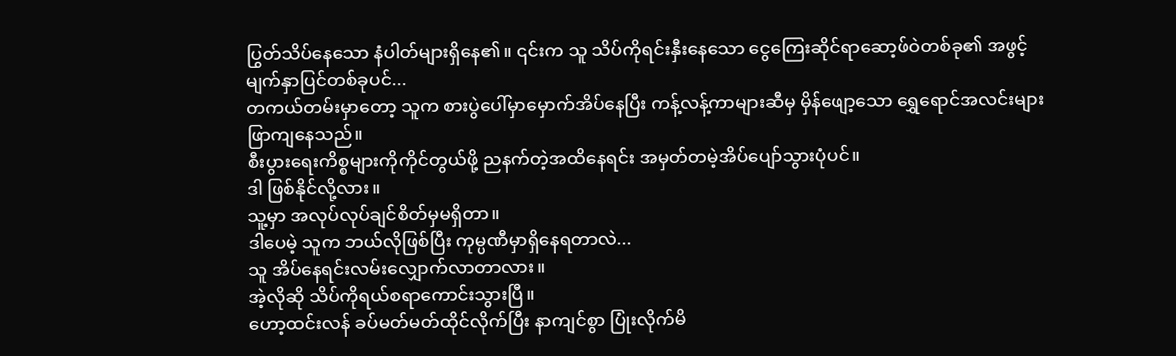ပြွတ်သိပ်နေသော နံပါတ်များရှိနေ၏။ ၎င်းက သူ သိပ်ကိုရင်းနှီးနေသော ငွေကြေးဆိုင်ရာဆော့ဖ်ဝဲတစ်ခု၏ အဖွင့်မျက်နှာပြင်တစ်ခုပင်...
တကယ်တမ်းမှာတော့ သူက စားပွဲပေါ်မှာမှောက်အိပ်နေပြီး ကန့်လန့်ကာများဆီမှ မှိန်ဖျော့သော ရွှေရောင်အလင်းများ ဖြာကျနေသည်။
စီးပွားရေးကိစ္စများကိုကိုင်တွယ်ဖို့ ညနက်တဲ့အထိနေရင်း အမှတ်တမဲ့အိပ်ပျော်သွားပုံပင်။
ဒါ ဖြစ်နိုင်လို့လား။
သူ့မှာ အလုပ်လုပ်ချင်စိတ်မှမရှိတာ။
ဒါပေမဲ့ သူက ဘယ်လိုဖြစ်ပြီး ကုမ္ပဏီမှာရှိနေရတာလဲ...
သူ အိပ်နေရင်းလမ်းလျှောက်လာတာလား။
အဲ့လိုဆို သိပ်ကိုရယ်စရာကောင်းသွားပြီ။
ဟော့ထင်းလန် ခပ်မတ်မတ်ထိုင်လိုက်ပြီး နာကျင်စွာ ပြုံးလိုက်မိ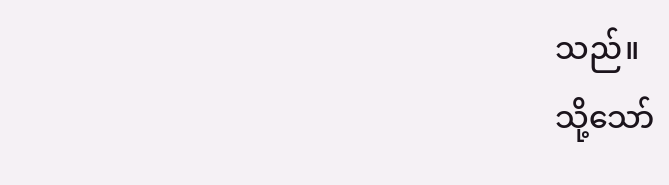သည်။
သို့သော်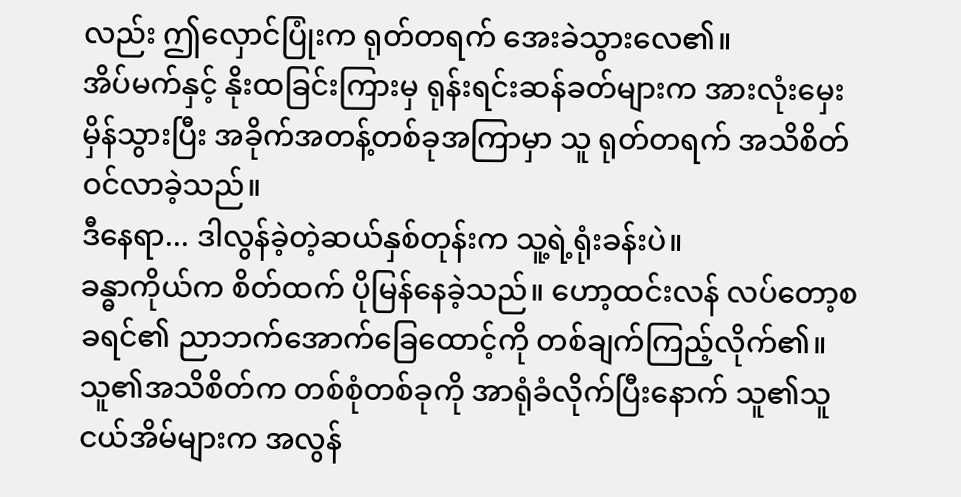လည်း ဤလှောင်ပြုံးက ရုတ်တရက် အေးခဲသွားလေ၏။
အိပ်မက်နှင့် နိုးထခြင်းကြားမှ ရုန်းရင်းဆန်ခတ်များက အားလုံးမှေးမှိန်သွားပြီး အခိုက်အတန့်တစ်ခုအကြာမှာ သူ ရုတ်တရက် အသိစိတ်ဝင်လာခဲ့သည်။
ဒီနေရာ... ဒါလွန်ခဲ့တဲ့ဆယ်နှစ်တုန်းက သူ့ရဲ့ရုံးခန်းပဲ။
ခန္ဓာကိုယ်က စိတ်ထက် ပိုမြန်နေခဲ့သည်။ ဟော့ထင်းလန် လပ်တော့စခရင်၏ ညာဘက်အောက်ခြေထောင့်ကို တစ်ချက်ကြည့်လိုက်၏။ သူ၏အသိစိတ်က တစ်စုံတစ်ခုကို အာရုံခံလိုက်ပြီးနောက် သူ၏သူငယ်အိမ်များက အလွန်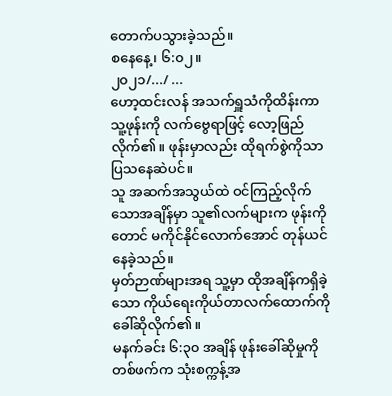တောက်ပသွားခဲ့သည်။
စနေနေ့၊ ၆:၀၂။
၂၀၂၁/.../ ...
ဟော့ထင်းလန် အသက်ရှူသံကိုထိန်းကာ သူ့ဖုန်းကို လက်ဗွေရာဖြင့် လော့ဖြည်လိုက်၏။ ဖုန်းမှာလည်း ထိုရက်စွဲကိုသာ ပြသနေဆဲပင်။
သူ အဆက်အသွယ်ထဲ ဝင်ကြည့်လိုက်သောအချိန်မှာ သူ၏လက်များက ဖုန်းကိုတောင် မကိုင်နိုင်လောက်အောင် တုန်ယင်နေခဲ့သည်။
မှတ်ဉာဏ်များအရ သူ့မှာ ထိုအချိန်ကရှိခဲ့သော ကိုယ်ရေးကိုယ်တာလက်ထောက်ကို ခေါ်ဆိုလိုက်၏။
မနက်ခင်း ၆:၃၀ အချိန် ဖုန်းခေါ်ဆိုမှုကို တစ်ဖက်က သုံးစက္ကန့်အ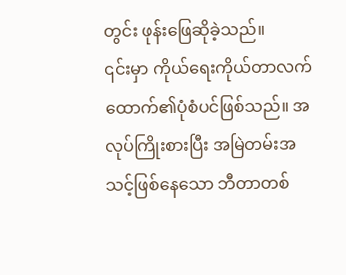တွင်း ဖုန်းဖြေဆိုခဲ့သည်။
၎င်းမှာ ကိုယ်ရေးကိုယ်တာလက်ထောက်၏ပုံစံပင်ဖြစ်သည်။ အလုပ်ကြိုးစားပြီး အမြဲတမ်းအသင့်ဖြစ်နေသော ဘီတာတစ်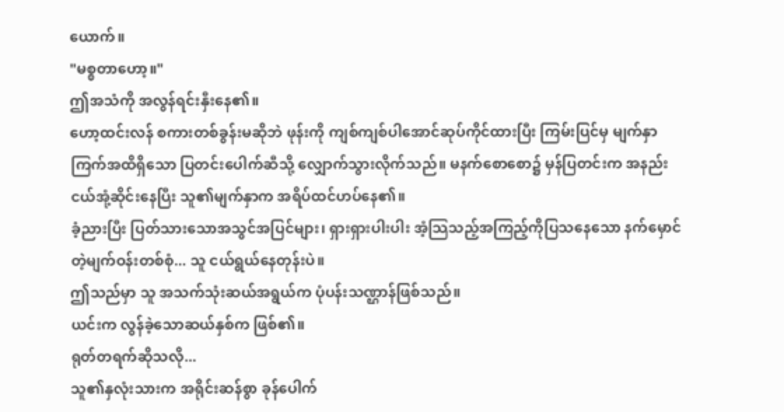ယောက်။
"မစ္စတာဟော့။"
ဤအသံကို အလွန်ရင်းနှီးနေ၏။
ဟော့ထင်းလန် စကားတစ်ခွန်းမဆိုဘဲ ဖုန်းကို ကျစ်ကျစ်ပါအောင်ဆုပ်ကိုင်ထားပြီး ကြမ်းပြင်မှ မျက်နှာကြက်အထိရှိသော ပြတင်းပေါက်ဆီသို့ လျှောက်သွားလိုက်သည်။ မနက်စောစော၌ မှန်ပြတင်းက အနည်းငယ်အုံ့ဆိုင်းနေပြီး သူ၏မျက်နှာက အရိပ်ထင်ဟပ်နေ၏။
ခံ့ညားပြီး ပြတ်သားသောအသွင်အပြင်များ၊ ရှားရှားပါးပါး အံ့သြသည့်အကြည့်ကိုပြသနေသော နက်မှောင်တဲ့မျက်ဝန်းတစ်စုံ... သူ ငယ်ရွယ်နေတုန်းပဲ။
ဤသည်မှာ သူ အသက်သုံးဆယ်အရွယ်က ပုံပန်းသဏ္ဌာန်ဖြစ်သည်။
ယင်းက လွန်ခဲ့သောဆယ်နှစ်က ဖြစ်၏။
ရုတ်တရက်ဆိုသလို...
သူ၏နှလုံးသားက အရိုင်းဆန်စွာ ခုန်ပေါက်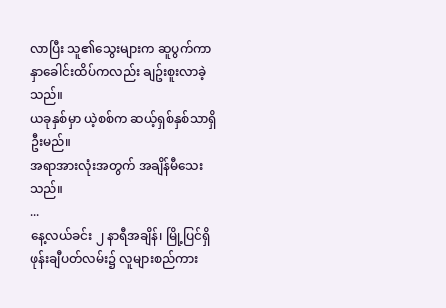လာပြီး သူ၏သွေးများက ဆူပွက်ကာ နှာခေါင်းထိပ်ကလည်း ချဥ်းစူးလာခဲ့သည်။
ယခုနှစ်မှာ ယဲ့စစ်က ဆယ့်ရှစ်နှစ်သာရှိဦးမည်။
အရာအားလုံးအတွက် အချိန်မီသေးသည်။
...
နေ့လယ်ခင်း ၂ နာရီအချိန်၊ မြို့ပြင်ရှိ ဖုန်းချီပတ်လမ်း၌ လူများစည်ကား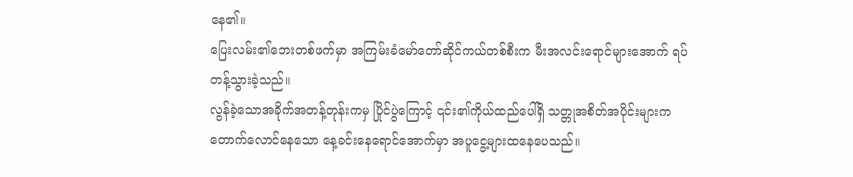နေ၏။
ပြေးလမ်း၏ဘေးတစ်ဖက်မှာ အကြမ်းခံမော်တော်ဆိုင်ကယ်တစ်စီးက မီးအလင်းရောင်များအောက် ရပ်တန့်သွားခဲ့သည်။
လွန်ခဲ့သောအခိုက်အတန့်တုန်းကမှ ပြိုင်ပွဲကြောင့် ၎င်း၏ကိုယ်ထည်ပေါ်ရှိ သတ္တုအစိတ်အပိုင်းများက တောက်လောင်နေသော နေ့ခင်းနေရောင်အောက်မှာ အပူငွေ့များထနေပေသည်။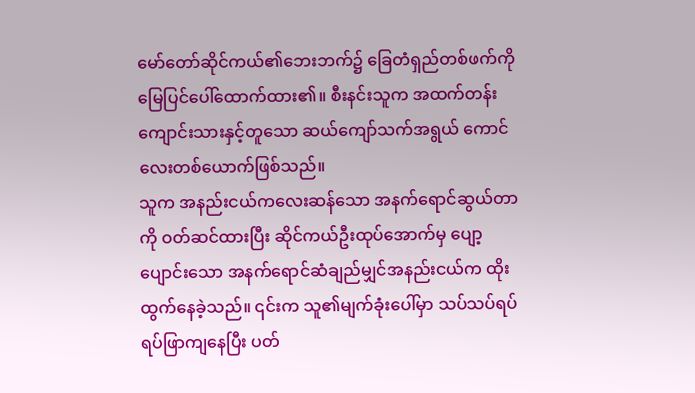မော်တော်ဆိုင်ကယ်၏ဘေးဘက်၌ ခြေတံရှည်တစ်ဖက်ကို မြေပြင်ပေါ်ထောက်ထား၏။ စီးနင်းသူက အထက်တန်းကျောင်းသားနှင့်တူသော ဆယ်ကျော်သက်အရွယ် ကောင်လေးတစ်ယောက်ဖြစ်သည်။
သူက အနည်းငယ်ကလေးဆန်သော အနက်ရောင်ဆွယ်တာကို ဝတ်ဆင်ထားပြီး ဆိုင်ကယ်ဦးထုပ်အောက်မှ ပျော့ပျောင်းသော အနက်ရောင်ဆံချည်မျှင်အနည်းငယ်က ထိုးထွက်နေခဲ့သည်။ ၎င်းက သူ၏မျက်ခုံးပေါ်မှာ သပ်သပ်ရပ်ရပ်ဖြာကျနေပြီး ပတ်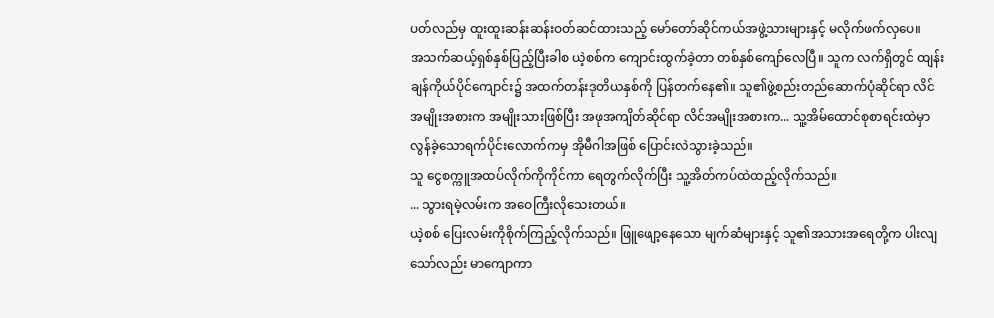ပတ်လည်မှ ထူးထူးဆန်းဆန်းဝတ်ဆင်ထားသည့် မော်တော်ဆိုင်ကယ်အဖွဲ့သားများနှင့် မလိုက်ဖက်လှပေ။
အသက်ဆယ့်ရှစ်နှစ်ပြည့်ပြီးခါစ ယဲ့စစ်က ကျောင်းထွက်ခဲ့တာ တစ်နှစ်ကျော်လေပြီ။ သူက လက်ရှိတွင် ထျန်းချန်ကိုယ်ပိုင်ကျောင်း၌ အထက်တန်းဒုတိယနှစ်ကို ပြန်တက်နေ၏။ သူ၏ဖွဲ့စည်းတည်ဆောက်ပုံဆိုင်ရာ လိင်အမျိုးအစားက အမျိုးသားဖြစ်ပြီး အဖုအကျိတ်ဆိုင်ရာ လိင်အမျိုးအစားက... သူ့အိမ်ထောင်စုစာရင်းထဲမှာ လွန်ခဲ့သောရက်ပိုင်းလောက်ကမှ အိုမီဂါအဖြစ် ပြောင်းလဲသွားခဲ့သည်။
သူ ငွေစက္ကူအထပ်လိုက်ကိုကိုင်ကာ ရေတွက်လိုက်ပြီး သူ့အိတ်ကပ်ထဲထည့်လိုက်သည်။
... သွားရမဲ့လမ်းက အဝေကြီးလိုသေးတယ်။
ယဲ့စစ် ပြေးလမ်းကိုစိုက်ကြည့်လိုက်သည်။ ဖြူဖျော့နေသော မျက်ဆံများနှင့် သူ၏အသားအရေတို့က ပါးလျသော်လည်း မာကျောကာ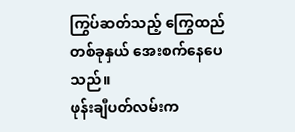ကြွပ်ဆတ်သည့် ကြွေထည်တစ်ခုနှယ် အေးစက်နေပေသည်။
ဖုန်းချီပတ်လမ်းက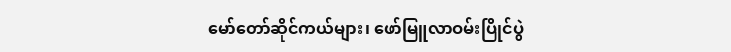မော်တော်ဆိုင်ကယ်များ၊ ဖော်မြူလာဝမ်းပြိုင်ပွဲ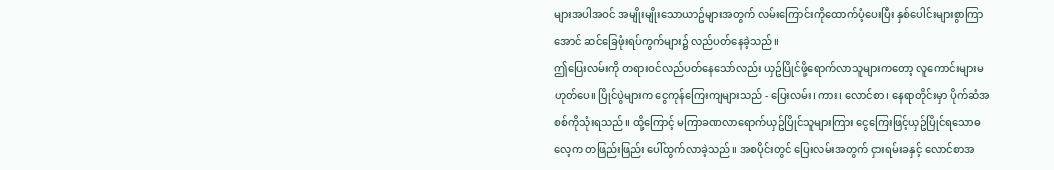များအပါအဝင် အမျိုးမျိုးသောယာဥ်များအတွက် လမ်းကြောင်းကိုထောက်ပံ့ပေးပြီး နှစ်ပေါင်းများစွာကြာအောင် ဆင်ခြေဖုံးရပ်ကွက်များ၌ လည်ပတ်နေခဲ့သည်။
ဤပြေးလမ်းကို တရားဝင်လည်ပတ်နေသော်လည်း ယှဥ်ပြိုင်ဖို့ရောက်လာသူများကတော့ လူကောင်းများမဟုတ်ပေ။ ပြိုင်ပွဲများက ငွေကုန်ကြေးကျများသည် - ပြေးလမ်း၊ ကား၊ လောင်စာ၊ နေရာတိုင်းမှာ ပိုက်ဆံအစစ်ကိုသုံးရသည်။ ထို့ကြောင့် မကြာခဏလာရောက်ယှဥ်ပြိုင်သူများကြား ငွေကြေးဖြင့်ယှဥ်ပြိုင်ရသောဓလေ့က တဖြည်းဖြည်း ပေါ်ထွက်လာခဲ့သည်။ အစပိုင်းတွင် ပြေးလမ်းအတွက် ငှားရမ်းခနှင့် လောင်စာအ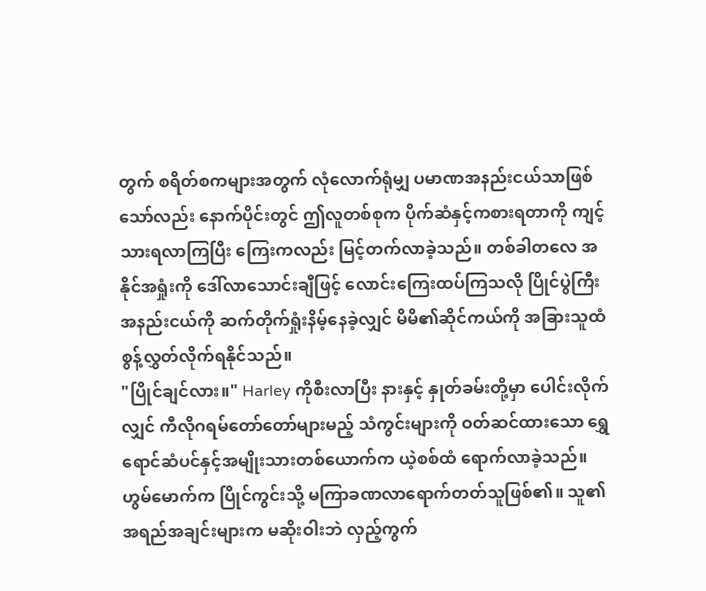တွက် စရိတ်စကများအတွက် လုံလောက်ရုံမျှ ပမာဏအနည်းငယ်သာဖြစ်သော်လည်း နောက်ပိုင်းတွင် ဤလူတစ်စုက ပိုက်ဆံနှင့်ကစားရတာကို ကျင့်သားရလာကြပြီး ကြေးကလည်း မြင့်တက်လာခဲ့သည်။ တစ်ခါတလေ အနိုင်အရှုံးကို ဒေါ်လာသောင်းချီဖြင့် လောင်းကြေးထပ်ကြသလို ပြိုင်ပွဲကြီးအနည်းငယ်ကို ဆက်တိုက်ရှုံးနိမ့်နေခဲ့လျှင် မိမိ၏ဆိုင်ကယ်ကို အခြားသူထံ စွန့်လွှတ်လိုက်ရနိုင်သည်။
"ပြိုင်ချင်လား။" Harley ကိုစီးလာပြီး နားနှင့် နှုတ်ခမ်းတို့မှာ ပေါင်းလိုက်လျှင် ကီလိုဂရမ်တော်တော်များမည့် သံကွင်းများကို ဝတ်ဆင်ထားသော ရွှေရောင်ဆံပင်နှင့်အမျိုးသားတစ်ယောက်က ယဲ့စစ်ထံ ရောက်လာခဲ့သည်။
ဟွမ်မောက်က ပြိုင်ကွင်းသို့ မကြာခဏလာရောက်တတ်သူဖြစ်၏။ သူ၏အရည်အချင်းများက မဆိုးဝါးဘဲ လှည့်ကွက်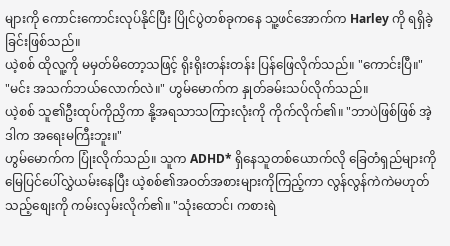များကို ကောင်းကောင်းလုပ်နိုင်ပြီး ပြိုင်ပွဲတစ်ခုကနေ သူ့ဖင်အောက်က Harley ကို ရရှိခဲ့ခြင်းဖြစ်သည်။
ယဲ့စစ် ထိုလူ့ကို မမှတ်မိတော့သဖြင့် ရိုးရိုးတန်းတန်း ပြန်ဖြေလိုက်သည်။ "ကောင်းပြီ။"
"မင်း အသက်ဘယ်လောက်လဲ။" ဟွမ်မောက်က နှုတ်ခမ်းသပ်လိုက်သည်။
ယဲ့စစ် သူ၏ဦးထုပ်ကိုညှိကာ နို့အရသာသကြားလုံးကို ကိုက်လိုက်၏။ "ဘာပဲဖြစ်ဖြစ် အဲ့ဒါက အရေးမကြီးဘူး။"
ဟွမ်မောက်က ပြုံးလိုက်သည်။ သူက ADHD* ရှိနေသူတစ်ယောက်လို ခြေတံရှည်များကို မြေပြင်ပေါ်လွှဲယမ်းနေပြီး ယဲ့စစ်၏အဝတ်အစားများကိုကြည့်ကာ လွန်လွန်ကဲကဲမဟုတ်သည့်စျေးကို ကမ်းလှမ်းလိုက်၏။ "သုံးထောင်၊ ကစားရဲ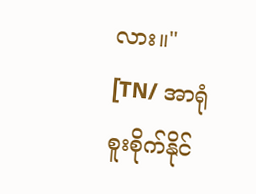လား။"
[TN/ အာရုံစူးစိုက်နိုင်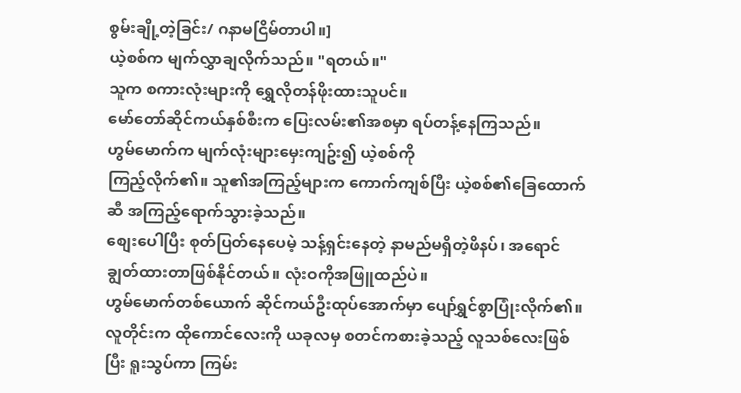စွမ်းချို့တဲ့ခြင်း/ ဂနာမငြိမ်တာပါ။]
ယဲ့စစ်က မျက်လွှာချလိုက်သည်။ "ရတယ်။"
သူက စကားလုံးများကို ရွှေလိုတန်ဖိုးထားသူပင်။
မော်တော်ဆိုင်ကယ်နှစ်စီးက ပြေးလမ်း၏အစမှာ ရပ်တန့်နေကြသည်။
ဟွမ်မောက်က မျက်လုံးများမှေးကျဥ်း၍ ယဲ့စစ်ကို
ကြည့်လိုက်၏။ သူ၏အကြည့်များက ကောက်ကျစ်ပြီး ယဲ့စစ်၏ခြေထောက်ဆီ အကြည့်ရောက်သွားခဲ့သည်။
စျေးပေါပြီး စုတ်ပြတ်နေပေမဲ့ သန့်ရှင်းနေတဲ့ နာမည်မရှိတဲ့ဖိနပ်၊ အရောင်ချွတ်ထားတာဖြစ်နိုင်တယ်။ လုံးဝကိုအဖြူထည်ပဲ။
ဟွမ်မောက်တစ်ယောက် ဆိုင်ကယ်ဦးထုပ်အောက်မှာ ပျော်ရွှင်စွာပြုံးလိုက်၏။ လူတိုင်းက ထိုကောင်လေးကို ယခုလမှ စတင်ကစားခဲ့သည့် လူသစ်လေးဖြစ်ပြီး ရူးသွပ်ကာ ကြမ်း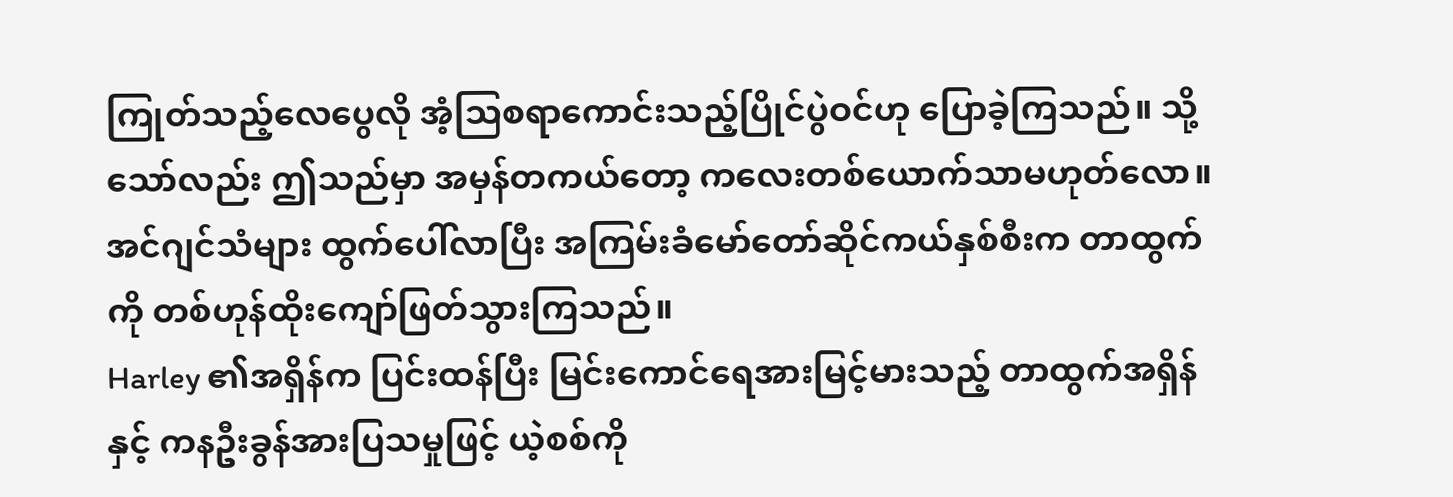ကြုတ်သည့်လေပွေလို အံ့သြစရာကောင်းသည့်ပြိုင်ပွဲဝင်ဟု ပြောခဲ့ကြသည်။ သို့သော်လည်း ဤသည်မှာ အမှန်တကယ်တော့ ကလေးတစ်ယောက်သာမဟုတ်လော။
အင်ဂျင်သံများ ထွက်ပေါ်လာပြီး အကြမ်းခံမော်တော်ဆိုင်ကယ်နှစ်စီးက တာထွက်ကို တစ်ဟုန်ထိုးကျော်ဖြတ်သွားကြသည်။
Harley ၏အရှိန်က ပြင်းထန်ပြီး မြင်းကောင်ရေအားမြင့်မားသည့် တာထွက်အရှိန်နှင့် ကနဦးခွန်အားပြသမှုဖြင့် ယဲ့စစ်ကို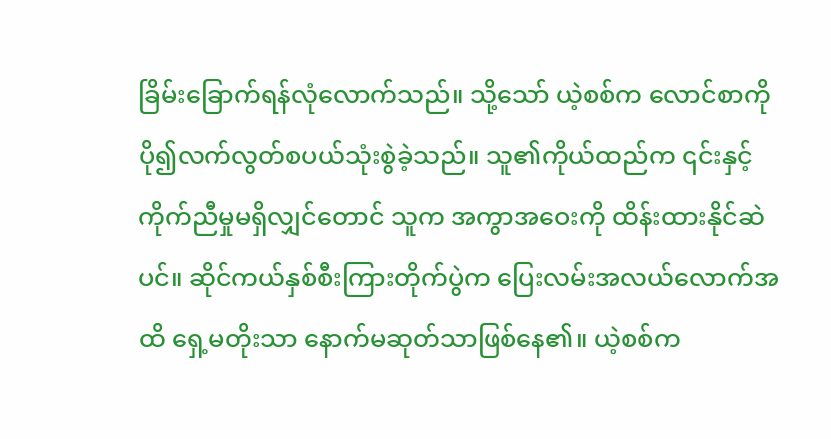ခြိမ်းခြောက်ရန်လုံလောက်သည်။ သို့သော် ယဲ့စစ်က လောင်စာကို ပို၍လက်လွတ်စပယ်သုံးစွဲခဲ့သည်။ သူ၏ကိုယ်ထည်က ၎င်းနှင့် ကိုက်ညီမှုမရှိလျှင်တောင် သူက အကွာအဝေးကို ထိန်းထားနိုင်ဆဲပင်။ ဆိုင်ကယ်နှစ်စီးကြားတိုက်ပွဲက ပြေးလမ်းအလယ်လောက်အထိ ရှေ့မတိုးသာ နောက်မဆုတ်သာဖြစ်နေ၏။ ယဲ့စစ်က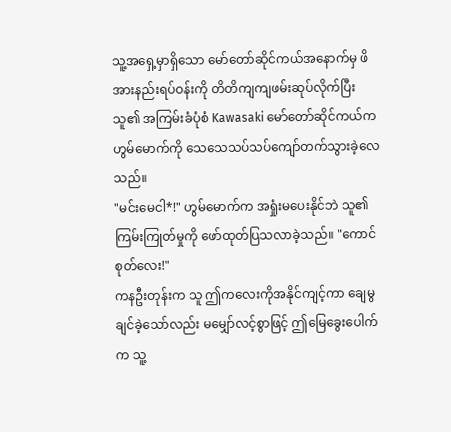သူ့အရှေ့မှာရှိသော မော်တော်ဆိုင်ကယ်အနောက်မှ ဖိအားနည်းရပ်ဝန်းကို တိတိကျကျဖမ်းဆုပ်လိုက်ပြီး သူ၏ အကြမ်းခံပုံစံ Kawasaki မော်တော်ဆိုင်ကယ်က ဟွမ်မောက်ကို သေသေသပ်သပ်ကျော်တက်သွားခဲ့လေသည်။
"မင်းမေငါ*!" ဟွမ်မောက်က အရှုံးမပေးနိုင်ဘဲ သူ၏ကြမ်းကြုတ်မှုကို ဖော်ထုတ်ပြသလာခဲ့သည်။ "ကောင်စုတ်လေး!"
ကနဦးတုန်းက သူ ဤကလေးကိုအနိုင်ကျင့်ကာ ချေမွချင်ခဲ့သော်လည်း မမျှော်လင့်စွာဖြင့် ဤမြေခွေးပေါက်က သူ့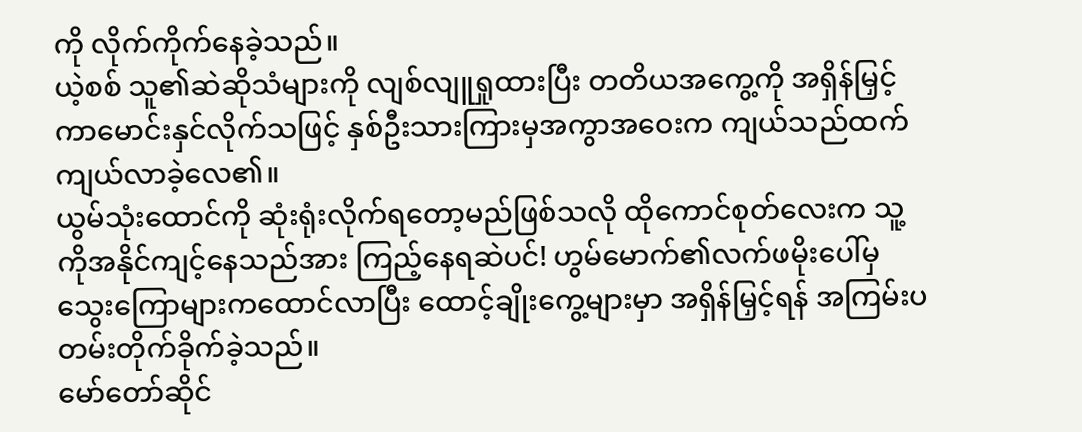ကို လိုက်ကိုက်နေခဲ့သည်။
ယဲ့စစ် သူ၏ဆဲဆိုသံများကို လျစ်လျူရှုထားပြီး တတိယအကွေ့ကို အရှိန်မြှင့်ကာမောင်းနှင်လိုက်သဖြင့် နှစ်ဦးသားကြားမှအကွာအဝေးက ကျယ်သည်ထက် ကျယ်လာခဲ့လေ၏။
ယွမ်သုံးထောင်ကို ဆုံးရုံးလိုက်ရတော့မည်ဖြစ်သလို ထိုကောင်စုတ်လေးက သူ့ကိုအနိုင်ကျင့်နေသည်အား ကြည့်နေရဆဲပင်! ဟွမ်မောက်၏လက်ဖမိုးပေါ်မှ သွေးကြောများကထောင်လာပြီး ထောင့်ချိုးကွေ့များမှာ အရှိန်မြှင့်ရန် အကြမ်းပတမ်းတိုက်ခိုက်ခဲ့သည်။
မော်တော်ဆိုင်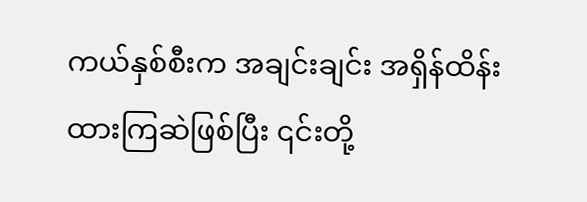ကယ်နှစ်စီးက အချင်းချင်း အရှိန်ထိန်းထားကြဆဲဖြစ်ပြီး ၎င်းတို့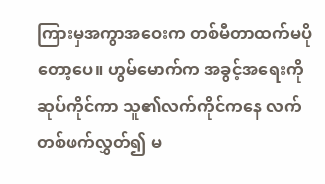ကြားမှအကွာအဝေးက တစ်မီတာထက်မပိုတော့ပေ။ ဟွမ်မောက်က အခွင့်အရေးကိုဆုပ်ကိုင်ကာ သူ၏လက်ကိုင်ကနေ လက်တစ်ဖက်လွှတ်၍ မ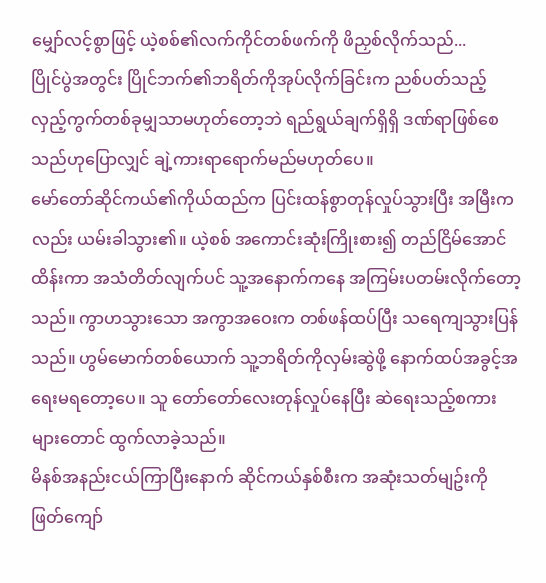မျှော်လင့်စွာဖြင့် ယဲ့စစ်၏လက်ကိုင်တစ်ဖက်ကို ဖိညှစ်လိုက်သည်...
ပြိုင်ပွဲအတွင်း ပြိုင်ဘက်၏ဘရိတ်ကိုအုပ်လိုက်ခြင်းက ညစ်ပတ်သည့် လှည့်ကွက်တစ်ခုမျှသာမဟုတ်တော့ဘဲ ရည်ရွယ်ချက်ရှိရှိ ဒဏ်ရာဖြစ်စေသည်ဟုပြောလျှင် ချဲ့ကားရာရောက်မည်မဟုတ်ပေ။
မော်တော်ဆိုင်ကယ်၏ကိုယ်ထည်က ပြင်းထန်စွာတုန်လှုပ်သွားပြီး အမြီးကလည်း ယမ်းခါသွား၏။ ယဲ့စစ် အကောင်းဆုံးကြိုးစား၍ တည်ငြိမ်အောင်ထိန်းကာ အသံတိတ်လျက်ပင် သူ့အနောက်ကနေ အကြမ်းပတမ်းလိုက်တော့သည်။ ကွာဟသွားသော အကွာအဝေးက တစ်ဖန်ထပ်ပြီး သရေကျသွားပြန်သည်။ ဟွမ်မောက်တစ်ယောက် သူ့ဘရိတ်ကိုလှမ်းဆွဲဖို့ နောက်ထပ်အခွင့်အရေးမရတော့ပေ။ သူ တော်တော်လေးတုန်လှုပ်နေပြီး ဆဲရေးသည့်စကားများတောင် ထွက်လာခဲ့သည်။
မိနစ်အနည်းငယ်ကြာပြီးနောက် ဆိုင်ကယ်နှစ်စီးက အဆုံးသတ်မျဥ်းကို ဖြတ်ကျော်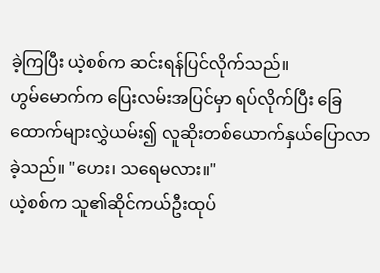ခဲ့ကြပြီး ယဲ့စစ်က ဆင်းရန်ပြင်လိုက်သည်။
ဟွမ်မောက်က ပြေးလမ်းအပြင်မှာ ရပ်လိုက်ပြီး ခြေထောက်များလွှဲယမ်း၍ လူဆိုးတစ်ယောက်နှယ်ပြောလာခဲ့သည်။ "ဟေး၊ သရေမလား။"
ယဲ့စစ်က သူ၏ဆိုင်ကယ်ဦးထုပ်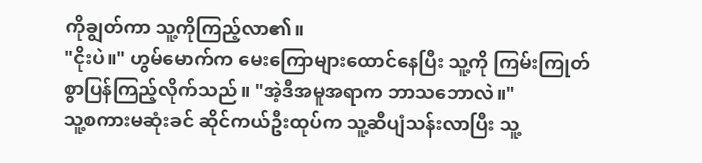ကိုချွတ်ကာ သူ့ကိုကြည့်လာ၏။
"ငိုးပဲ။" ဟွမ်မောက်က မေးကြောများထောင်နေပြီး သူ့ကို ကြမ်းကြုတ်စွာပြန်ကြည့်လိုက်သည်။ "အဲ့ဒီအမူအရာက ဘာသဘောလဲ။"
သူ့စကားမဆုံးခင် ဆိုင်ကယ်ဦးထုပ်က သူ့ဆီပျံသန်းလာပြီး သူ့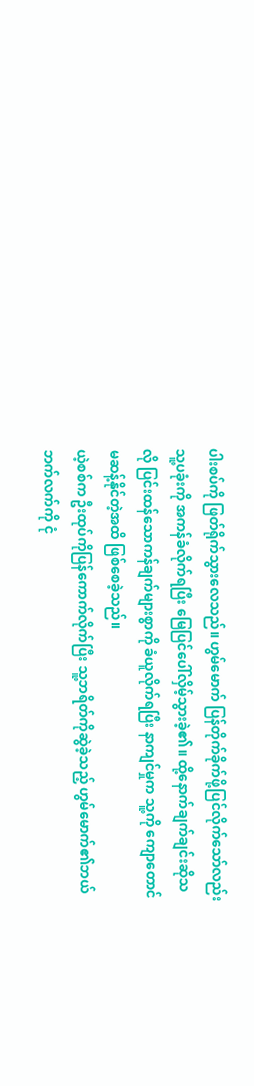ပါးစပ်ကို ဖြတ်ရိုက်သွားလေသည်။ ဟွမ်မောက် ပြန်တိုက်ခိုက်ဖို့ပြင်လိုက်သော်လည်း သူ့ပခုံးကို အကန်ခံလိုက်ရပြီး မြေပြင်ပေါ်လှိမ့်သွားခဲ့၏။ ထို့နောက်ချက်ချင်းဆိုသလို ပြင်းထန်သောကန်ချက်များစွာကို ခံယူလိုက်ရပြီး နာကျင်မှုက သူ့ကို ကျောတောင်မဆန့်နိုင်တဲ့အထိ ဖြစ်စေခဲ့သည်။
ယဲ့စစ်က ဦးထုပ်ကိုပြန်ကောက်လိုက်ပြီး သူ့ဘရိတ်ကိုဆွဲခဲ့သည့် ဟွမ်မောက်၏ဘယ်ဘက်လက်ကို ငုံ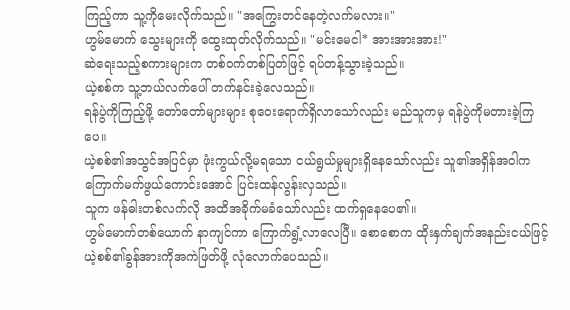ကြည့်ကာ သူ့ကိုမေးလိုက်သည်။ "အကြွေးတင်နေတဲ့လက်မလား။"
ဟွမ်မောက် သွေးများကို ထွေးထုတ်လိုက်သည်။ "မင်းမေငါ* အားအားအား!"
ဆဲရေးသည့်စကားများက တစ်ဝက်တစ်ပြတ်ဖြင့် ရပ်တန့်သွားခဲ့သည်။
ယဲ့စစ်က သူ့ဘယ်လက်ပေါ် တက်နင်းခဲ့လေသည်။
ရန်ပွဲကိုကြည့်ဖို့ တော်တော်များများ စုဝေးရောက်ရှိလာသော်လည်း မည်သူကမှ ရန်ပွဲကိုမတားခဲ့ကြပေ။
ယဲ့စစ်၏အသွင်အပြင်မှာ ဖုံးကွယ်လို့မရသော ငယ်ရွယ်မှုများရှိနေသော်လည်း သူ၏အရှိန်အဝါက ကြောက်မက်ဖွယ်ကောင်းအောင် ပြင်းထန်လွန်းလှသည်။
သူက ဖန်ဓါးတစ်လက်လို အထိအခိုက်မခံသော်လည်း ထက်ရှနေပေ၏။
ဟွမ်မောက်တစ်ယောက် နာကျင်ကာ ကြောက်ရွံ့လာလေပြီ။ စောစောက ထိုးနှက်ချက်အနည်းငယ်ဖြင့် ယဲ့စစ်၏ခွန်အားကိုအကဲဖြတ်ဖို့ လုံလောက်ပေသည်။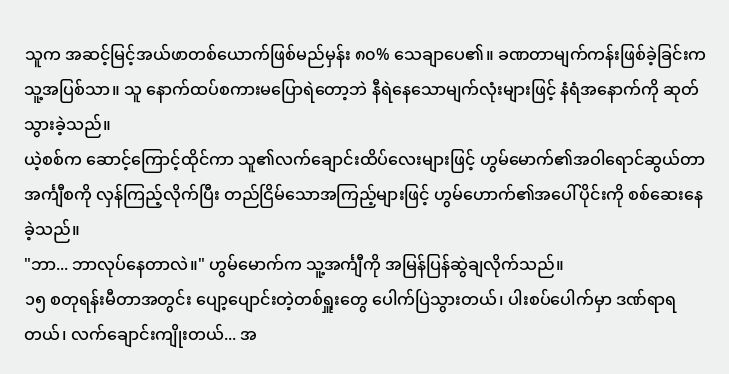သူက အဆင့်မြင့်အယ်ဖာတစ်ယောက်ဖြစ်မည်မှန်း ၈၀% သေချာပေ၏။ ခဏတာမျက်ကန်းဖြစ်ခဲ့ခြင်းက သူ့အပြစ်သာ။ သူ နောက်ထပ်စကားမပြောရဲတော့ဘဲ နီရဲနေသောမျက်လုံးများဖြင့် နံရံအနောက်ကို ဆုတ်သွားခဲ့သည်။
ယဲ့စစ်က ဆောင့်ကြောင့်ထိုင်ကာ သူ၏လက်ချောင်းထိပ်လေးများဖြင့် ဟွမ်မောက်၏အဝါရောင်ဆွယ်တာအင်္ကျီစကို လှန်ကြည့်လိုက်ပြီး တည်ငြိမ်သောအကြည့်များဖြင့် ဟွမ်ဟောက်၏အပေါ်ပိုင်းကို စစ်ဆေးနေခဲ့သည်။
"ဘာ... ဘာလုပ်နေတာလဲ။" ဟွမ်မောက်က သူ့အင်္ကျီကို အမြန်ပြန်ဆွဲချလိုက်သည်။
၁၅ စတုရန်းမီတာအတွင်း ပျော့ပျောင်းတဲ့တစ်ရှူးတွေ ပေါက်ပြဲသွားတယ်၊ ပါးစပ်ပေါက်မှာ ဒဏ်ရာရတယ်၊ လက်ချောင်းကျိုးတယ်... အ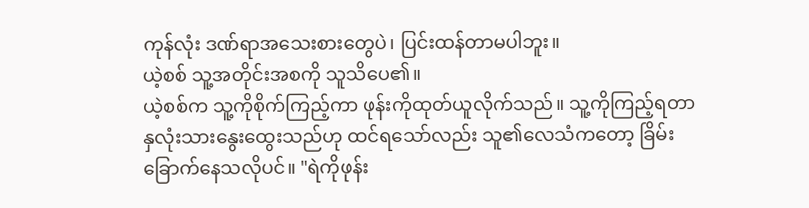ကုန်လုံး ဒဏ်ရာအသေးစားတွေပဲ၊ ပြင်းထန်တာမပါဘူး။
ယဲ့စစ် သူ့အတိုင်းအစကို သူသိပေ၏။
ယဲ့စစ်က သူ့ကိုစိုက်ကြည့်ကာ ဖုန်းကိုထုတ်ယူလိုက်သည်။ သူ့ကိုကြည့်ရတာ နှလုံးသားနွေးထွေးသည်ဟု ထင်ရသော်လည်း သူ၏လေသံကတော့ ခြိမ်းခြောက်နေသလိုပင်။ "ရဲကိုဖုန်း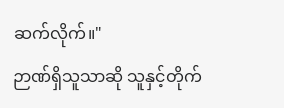ဆက်လိုက်။"
ဉာဏ်ရှိသူသာဆို သူနှင့်တိုက်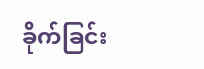ခိုက်ခြင်း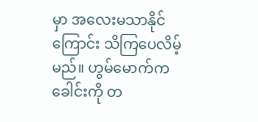မှာ အလေးမသာနိုင်ကြောင်း သိကြပေလိမ့်မည်။ ဟွမ်မောက်က ခေါင်းကို တ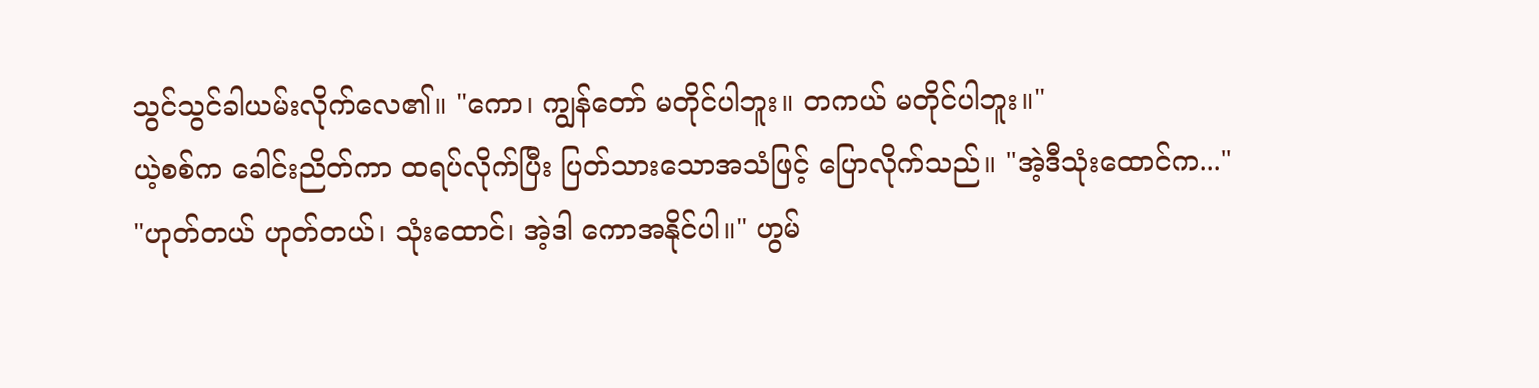သွင်သွင်ခါယမ်းလိုက်လေ၏။ "ကော၊ ကျွန်တော် မတိုင်ပါဘူး။ တကယ် မတိုင်ပါဘူး။"
ယဲ့စစ်က ခေါင်းညိတ်ကာ ထရပ်လိုက်ပြီး ပြတ်သားသောအသံဖြင့် ပြောလိုက်သည်။ "အဲ့ဒီသုံးထောင်က..."
"ဟုတ်တယ် ဟုတ်တယ်၊ သုံးထောင်၊ အဲ့ဒါ ကောအနိုင်ပါ။" ဟွမ်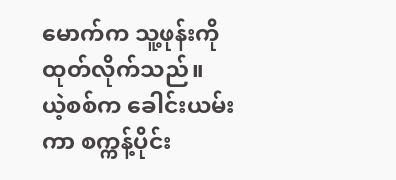မောက်က သူ့ဖုန်းကိုထုတ်လိုက်သည်။
ယဲ့စစ်က ခေါင်းယမ်းကာ စက္ကန့်ပိုင်း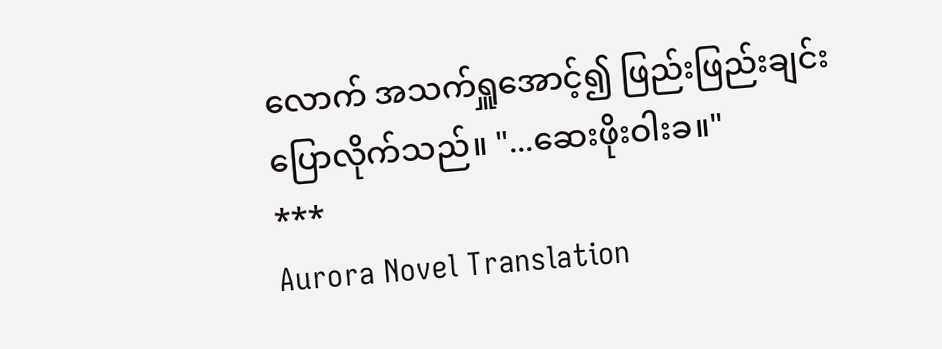လောက် အသက်ရှူအောင့်၍ ဖြည်းဖြည်းချင်းပြောလိုက်သည်။ "...ဆေးဖိုးဝါးခ။"
***
Aurora Novel Translation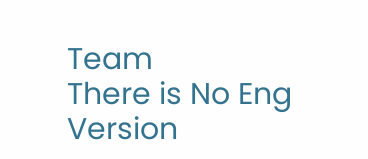Team
There is No Eng Version